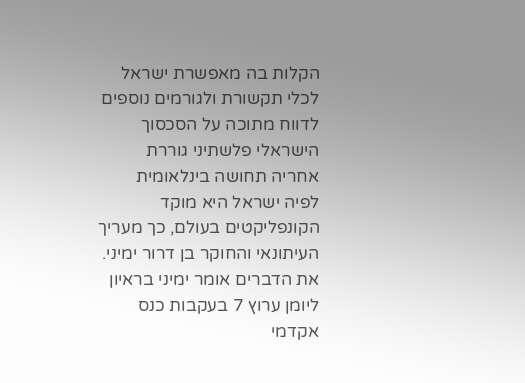הקלות בה מאפשרת ישראל לכלי תקשורת ולגורמים נוספים לדווח מתוכה על הסכסוך הישראלי פלשתיני גוררת אחריה תחושה בינלאומית לפיה ישראל היא מוקד הקונפליקטים בעולם, כך מעריך העיתונאי והחוקר בן דרור ימיני.
את הדברים אומר ימיני בראיון ליומן ערוץ 7 בעקבות כנס אקדמי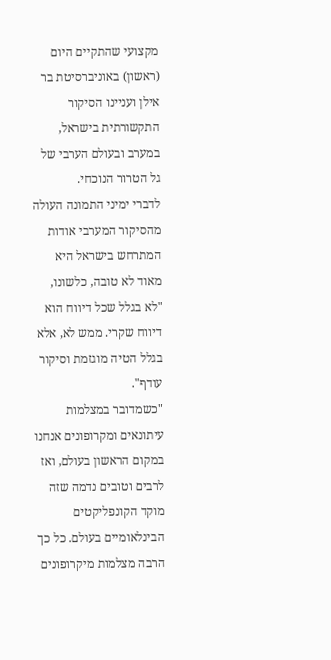מקצועי שהתקיים היום (ראשון) באוניברסיטת בר אילן ועניינו הסיקור התקשורתית בישראל, במערב ובעולם הערבי של גל הטרור הנוכחי.
לדברי ימיני התמונה העולה מהסיקור המערבי אודות המתרחש בישראל היא מאוד לא טובה, כלשונו, "לא בגלל שכל דיווח הוא דיווח שקרי. ממש לא, אלא בגלל הטיה מוגזמת וסיקור עודף".
"כשמדובר במצלמות עיתונאים ומקרופונים אנחנו במקום הראשון בעולם, ואז לרבים וטובים נדמה שזה מוקד הקונפליקטים הבינלאומיים בעולם. כל כך הרבה מצלמות מיקרופונים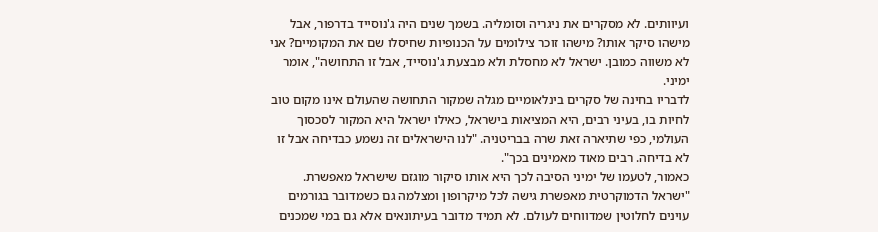ועיוותים. לא מסקרים את ניגריה וסומליה. בשמך שנים היה ג'נוסייד בדרפור, אבל מישהו סיקר אותו? מישהו זוכר צילומים על הכנופיות שחיסלו שם את המקומיים? אני לא משווה כמובן. ישראל לא מחסלת ולא מבצעת ג'נוסייד, אבל זו התחושה", אומר ימיני.
לדבריו בחינה של סקרים בינלאומיים מגלה שמקור התחושה שהעולם אינו מקום טוב לחיות בו, בעיני רבים, היא המציאות בישראל, כאילו ישראל היא המקור לסכסוך העולמי, כפי שתיארה זאת שרה בבריטניה. "לנו הישראלים זה נשמע כבדיחה אבל זו לא בדיחה. רבים מאוד מאמינים בכך".
כאמור, לטעמו של ימיני הסיבה לכך היא אותו סיקור מוגזם שישראל מאפשרת. "ישראל הדמוקרטית מאפשרת גישה לכל מיקרופון ומצלמה גם כשמדובר בגורמים עוינים לחלוטין שמדווחים לעולם. לא תמיד מדובר בעיתונאים אלא גם במי שמכנים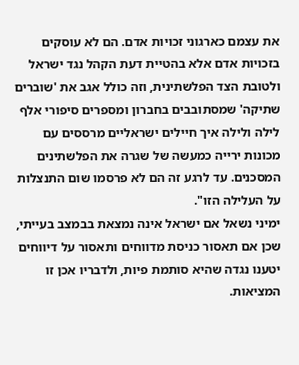את עצמם כארגוני זכויות אדם. הם לא עוסקים בזכויות אדם אלא בהטיית דעת הקהל נגד ישראל ולטובת הצד הפלשתינית, וזה כולל אגב את 'שוברים שתיקה' שמסתובבים בחברון ומספרים סיפורי אלף לילה ולילה איך חיילים ישראליים מרססים עם מכונות ירייה כמעשה של שגרה את הפלשתינים המסכנים. עד לרגע זה הם לא פרסמו שום התנצלות על העלילה הזו".
ימיני נשאל אם ישראל אינה נמצאת בבמצב בעייתי, שכן אם תאסור כניסת מדווחים ותאסור על דיווחים יטענו נגדה שהיא סותמת פיות, ולדבריו אכן זו המציאות.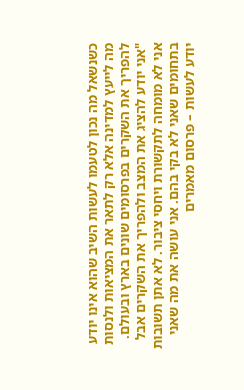כשנשאל מה נכון לטעמו לעשות השיב שהוא אינו יודע מה לייעץ למדינה אלא רק לתאר את המציאות ולנסות להפריך את השקרים בפרסומים שונים בארץ ובעולם. "אני יודע להציג את המצב ולהפריך את השקרים אבל אני לא מומחה לתקשורת ויחסי ציבור. לא אתן תשובות בתחומים שאני לא בקי בהם. אני עושה את מה שאני יודע לעשות – פרסום מאמרים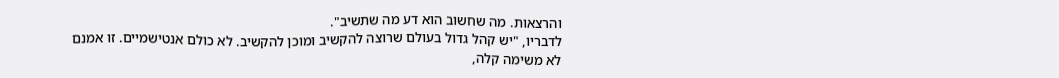והרצאות. מה שחשוב הוא דע מה שתשיב".
לדבריו, "יש קהל גדול בעולם שרוצה להקשיב ומוכן להקשיב. לא כולם אנטישמיים. זו אמנם לא משימה קלה,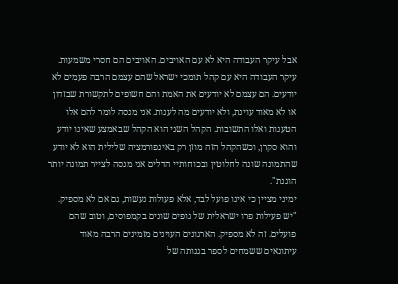אבל עיקר העבודה היא לא עם האויבים. האויבים הם חסרי משמעות. עיקר העבודה היא עם קהל תומכי ישראל שהם עצמם הרבה פעמים לא יודעים. הם עצמם לא יודעים את האמת והם חשופים לתקשורת שבזדון או לא מאוד עוינת, ולא יודעים מה לענות. אני מנסה לומר להם אלו הטענות ואלו התשובות. הקהל השני הוא הקהל שבאמצע שאינו יודע והוא סקרן, וכשהקהל הזה מוזן רק באינפורמציה שלילית הוא לא יודע שהתמונה שונה לחלוטין ובכוחותיי הדלים אני מנסה לצייר תמונה יותר הוגנת".
ימיני מציין כי אינו פועל לבד, אלא פעולות נעשות, גם אם לא מספיק. "יש פעילות פרו ישראלית של גופים שונים בקמפוסים, וטוב שהם פועלים. זה לא מספיק. הארגונים העוינים מזמינים הרבה מאוד עיתונאים ששמחים לספר בגנותה של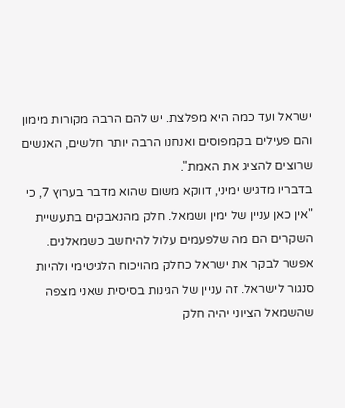ישראל ועד כמה היא מפלצת. יש להם הרבה מקורות מימון והם פעילים בקמפוסים ואנחנו הרבה יותר חלשים, האנשים שרוצים להציג את האמת".
בדבריו מדגיש ימיני, דווקא משום שהוא מדבר בערוץ 7, כי "אין כאן עניין של ימין ושמאל. חלק מהנאבקים בתעשיית השקרים הם מה שלפעמים עלול להיחשב כשמאלנים. אפשר לבקר את ישראל כחלק מהויכוח הלגיטימי ולהיות סנגור לישראל. זה עניין של הגינות בסיסית שאני מצפה שהשמאל הציוני יהיה חלק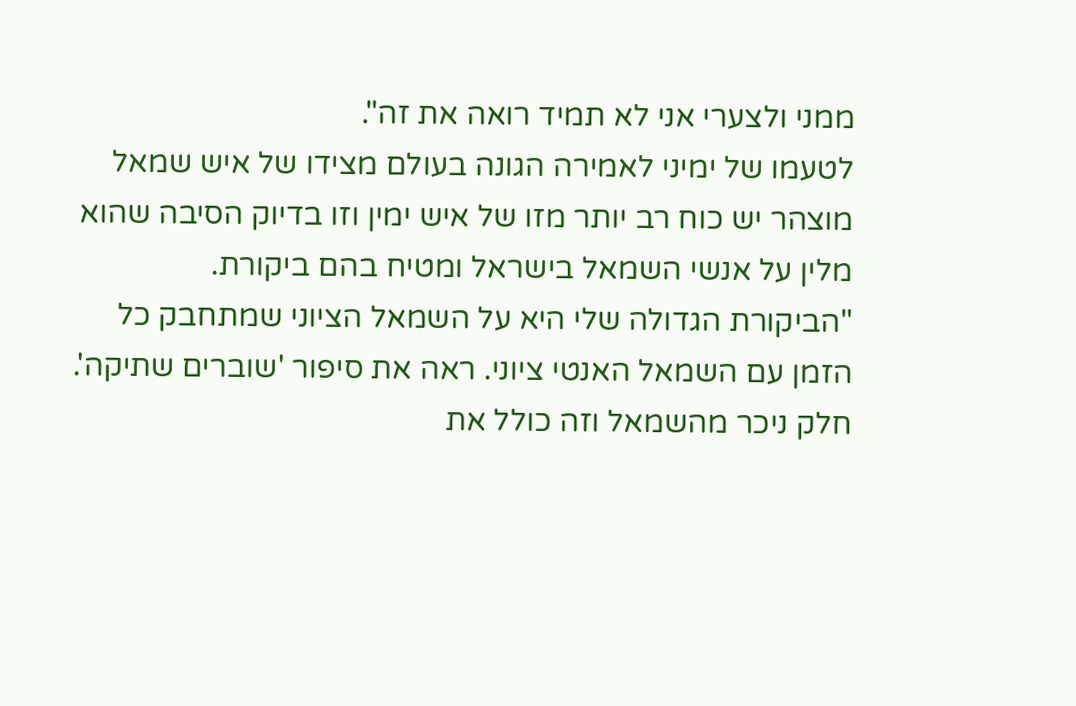ממני ולצערי אני לא תמיד רואה את זה".
לטעמו של ימיני לאמירה הגונה בעולם מצידו של איש שמאל מוצהר יש כוח רב יותר מזו של איש ימין וזו בדיוק הסיבה שהוא מלין על אנשי השמאל בישראל ומטיח בהם ביקורת.
"הביקורת הגדולה שלי היא על השמאל הציוני שמתחבק כל הזמן עם השמאל האנטי ציוני. ראה את סיפור 'שוברים שתיקה'. חלק ניכר מהשמאל וזה כולל את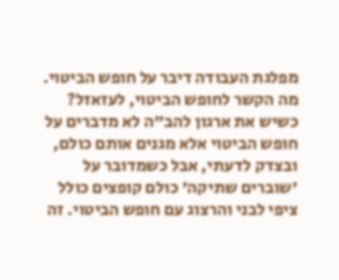מפלגת העבודה דיבר על חופש הביטוי. מה הקשר לחופש הביטוי, לעזאזל? כשיש את ארגון להב"ה לא מדברים על חופש הביטוי אלא מגנים אותם כולם, ובצדק לדעתי, אבל כשמדובר על 'שוברים שתיקה' כולם קופצים כולל ציפי לבני והרצוג עם חופש הביטוי. זה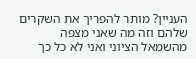העניין? מותר להפריך את השקרים שלהם וזה מה שאני מצפה מהשמאל הציוני ואני לא כל כך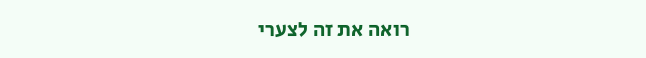רואה את זה לצערי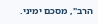הרב", מסכם ימיני.